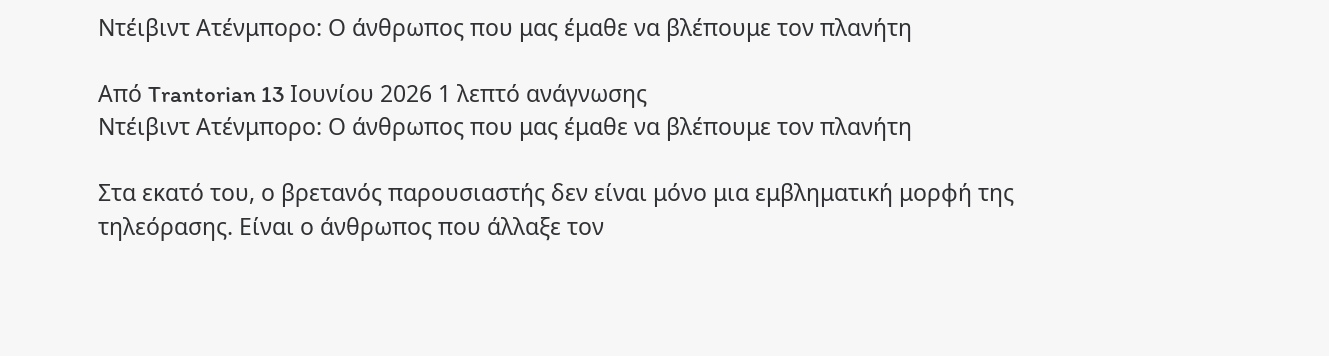Ντέιβιντ Ατένμπορο: Ο άνθρωπος που μας έμαθε να βλέπουμε τον πλανήτη

Από Trantorian 13 Ιουνίου 2026 1 λεπτό ανάγνωσης
Ντέιβιντ Ατένμπορο: Ο άνθρωπος που μας έμαθε να βλέπουμε τον πλανήτη

Στα εκατό του, ο βρετανός παρουσιαστής δεν είναι μόνο μια εμβληματική μορφή της τηλεόρασης. Είναι ο άνθρωπος που άλλαξε τον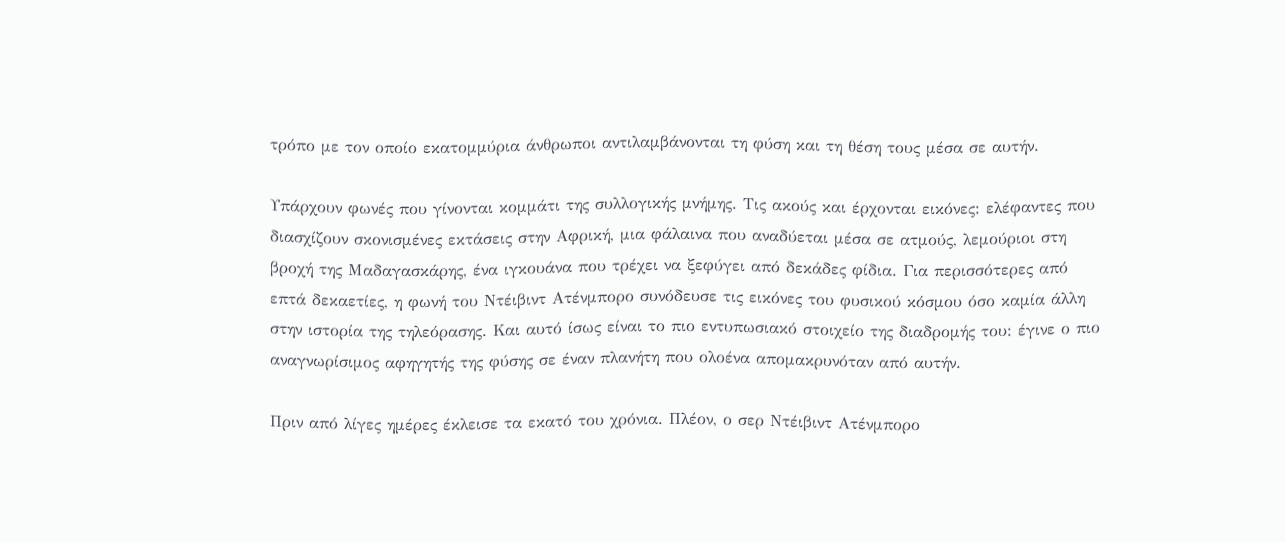τρόπο με τον οποίο εκατομμύρια άνθρωποι αντιλαμβάνονται τη φύση και τη θέση τους μέσα σε αυτήν.

Υπάρχουν φωνές που γίνονται κομμάτι της συλλογικής μνήμης. Τις ακούς και έρχονται εικόνες: ελέφαντες που διασχίζουν σκονισμένες εκτάσεις στην Αφρική, μια φάλαινα που αναδύεται μέσα σε ατμούς, λεμούριοι στη βροχή της Μαδαγασκάρης, ένα ιγκουάνα που τρέχει να ξεφύγει από δεκάδες φίδια. Για περισσότερες από επτά δεκαετίες, η φωνή του Ντέιβιντ Ατένμπορο συνόδευσε τις εικόνες του φυσικού κόσμου όσο καμία άλλη στην ιστορία της τηλεόρασης. Και αυτό ίσως είναι το πιο εντυπωσιακό στοιχείο της διαδρομής του: έγινε ο πιο αναγνωρίσιμος αφηγητής της φύσης σε έναν πλανήτη που ολοένα απομακρυνόταν από αυτήν.

Πριν από λίγες ημέρες έκλεισε τα εκατό του χρόνια. Πλέον, ο σερ Ντέιβιντ Ατένμπορο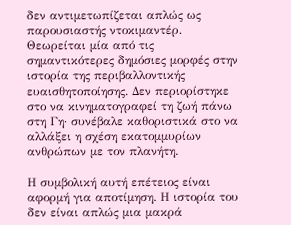δεν αντιμετωπίζεται απλώς ως παρουσιαστής ντοκιμαντέρ. Θεωρείται μία από τις σημαντικότερες δημόσιες μορφές στην ιστορία της περιβαλλοντικής ευαισθητοποίησης. Δεν περιορίστηκε στο να κινηματογραφεί τη ζωή πάνω στη Γη· συνέβαλε καθοριστικά στο να αλλάξει η σχέση εκατομμυρίων ανθρώπων με τον πλανήτη.

Η συμβολική αυτή επέτειος είναι αφορμή για αποτίμηση. Η ιστορία του δεν είναι απλώς μια μακρά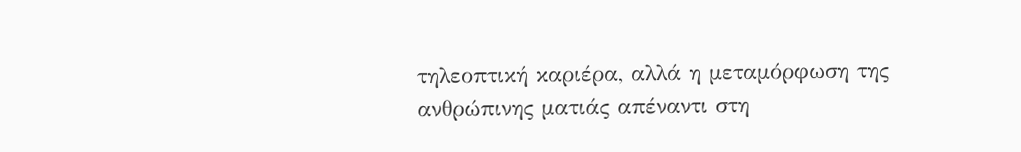τηλεοπτική καριέρα, αλλά η μεταμόρφωση της ανθρώπινης ματιάς απέναντι στη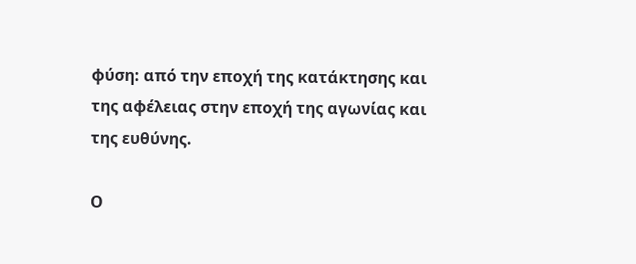φύση: από την εποχή της κατάκτησης και της αφέλειας στην εποχή της αγωνίας και της ευθύνης.

Ο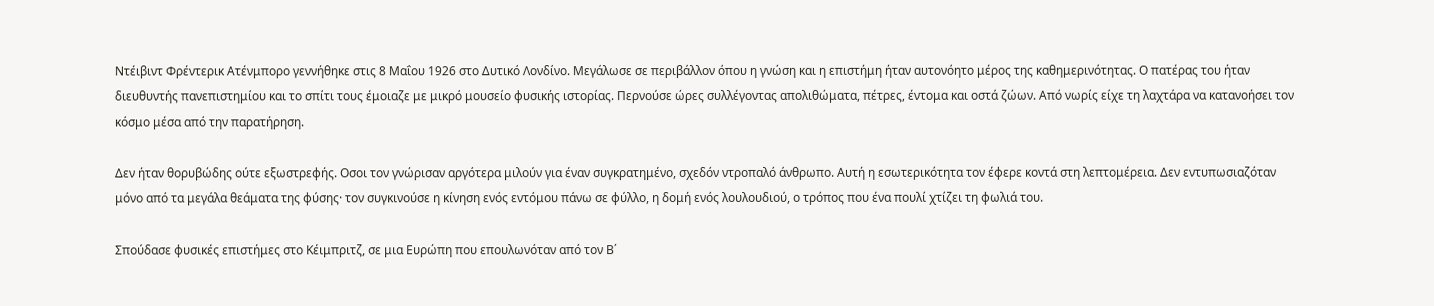Ντέιβιντ Φρέντερικ Ατένμπορο γεννήθηκε στις 8 Μαΐου 1926 στο Δυτικό Λονδίνο. Μεγάλωσε σε περιβάλλον όπου η γνώση και η επιστήμη ήταν αυτονόητο μέρος της καθημερινότητας. Ο πατέρας του ήταν διευθυντής πανεπιστημίου και το σπίτι τους έμοιαζε με μικρό μουσείο φυσικής ιστορίας. Περνούσε ώρες συλλέγοντας απολιθώματα, πέτρες, έντομα και οστά ζώων. Από νωρίς είχε τη λαχτάρα να κατανοήσει τον κόσμο μέσα από την παρατήρηση.

Δεν ήταν θορυβώδης ούτε εξωστρεφής. Οσοι τον γνώρισαν αργότερα μιλούν για έναν συγκρατημένο, σχεδόν ντροπαλό άνθρωπο. Αυτή η εσωτερικότητα τον έφερε κοντά στη λεπτομέρεια. Δεν εντυπωσιαζόταν μόνο από τα μεγάλα θεάματα της φύσης· τον συγκινούσε η κίνηση ενός εντόμου πάνω σε φύλλο, η δομή ενός λουλουδιού, ο τρόπος που ένα πουλί χτίζει τη φωλιά του.

Σπούδασε φυσικές επιστήμες στο Κέιμπριτζ, σε μια Ευρώπη που επουλωνόταν από τον Β΄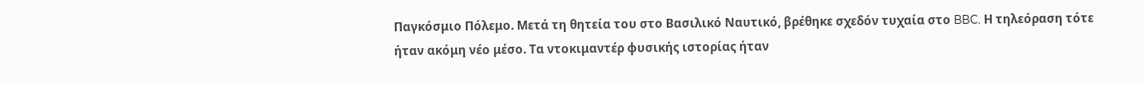Παγκόσμιο Πόλεμο. Μετά τη θητεία του στο Βασιλικό Ναυτικό, βρέθηκε σχεδόν τυχαία στο BBC. Η τηλεόραση τότε ήταν ακόμη νέο μέσο. Τα ντοκιμαντέρ φυσικής ιστορίας ήταν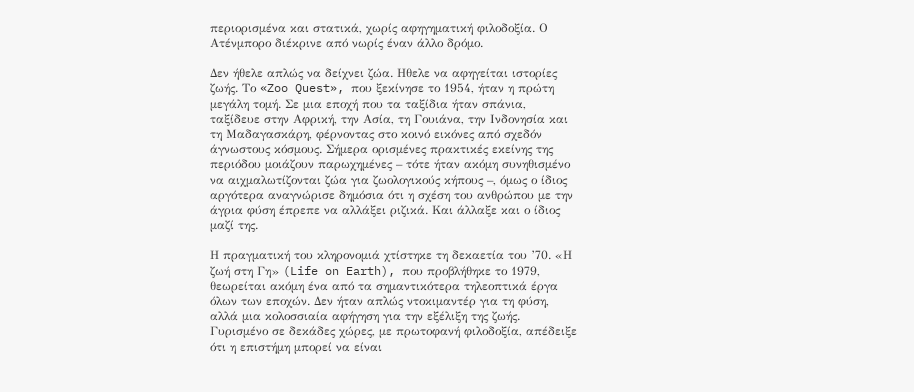περιορισμένα και στατικά, χωρίς αφηγηματική φιλοδοξία. Ο Ατένμπορο διέκρινε από νωρίς έναν άλλο δρόμο.

Δεν ήθελε απλώς να δείχνει ζώα. Ηθελε να αφηγείται ιστορίες ζωής. Το «Zoo Quest», που ξεκίνησε το 1954, ήταν η πρώτη μεγάλη τομή. Σε μια εποχή που τα ταξίδια ήταν σπάνια, ταξίδευε στην Αφρική, την Ασία, τη Γουιάνα, την Ινδονησία και τη Μαδαγασκάρη, φέρνοντας στο κοινό εικόνες από σχεδόν άγνωστους κόσμους. Σήμερα ορισμένες πρακτικές εκείνης της περιόδου μοιάζουν παρωχημένες – τότε ήταν ακόμη συνηθισμένο να αιχμαλωτίζονται ζώα για ζωολογικούς κήπους –, όμως ο ίδιος αργότερα αναγνώρισε δημόσια ότι η σχέση του ανθρώπου με την άγρια φύση έπρεπε να αλλάξει ριζικά. Και άλλαξε και ο ίδιος μαζί της.

Η πραγματική του κληρονομιά χτίστηκε τη δεκαετία του ’70. «Η ζωή στη Γη» (Life on Earth), που προβλήθηκε το 1979, θεωρείται ακόμη ένα από τα σημαντικότερα τηλεοπτικά έργα όλων των εποχών. Δεν ήταν απλώς ντοκιμαντέρ για τη φύση, αλλά μια κολοσσιαία αφήγηση για την εξέλιξη της ζωής. Γυρισμένο σε δεκάδες χώρες, με πρωτοφανή φιλοδοξία, απέδειξε ότι η επιστήμη μπορεί να είναι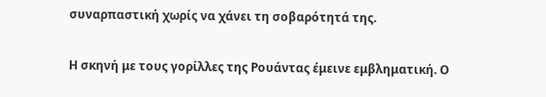συναρπαστική χωρίς να χάνει τη σοβαρότητά της.

Η σκηνή με τους γορίλλες της Ρουάντας έμεινε εμβληματική. Ο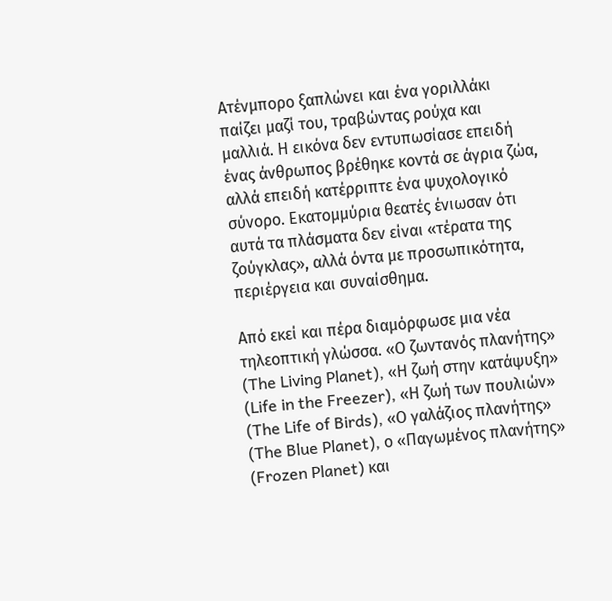Ατένμπορο ξαπλώνει και ένα γοριλλάκι παίζει μαζί του, τραβώντας ρούχα και μαλλιά. Η εικόνα δεν εντυπωσίασε επειδή ένας άνθρωπος βρέθηκε κοντά σε άγρια ζώα, αλλά επειδή κατέρριπτε ένα ψυχολογικό σύνορο. Εκατομμύρια θεατές ένιωσαν ότι αυτά τα πλάσματα δεν είναι «τέρατα της ζούγκλας», αλλά όντα με προσωπικότητα, περιέργεια και συναίσθημα.

Από εκεί και πέρα διαμόρφωσε μια νέα τηλεοπτική γλώσσα. «Ο ζωντανός πλανήτης» (The Living Planet), «Η ζωή στην κατάψυξη» (Life in the Freezer), «Η ζωή των πουλιών» (The Life of Birds), «Ο γαλάζιος πλανήτης» (The Blue Planet), ο «Παγωμένος πλανήτης» (Frozen Planet) και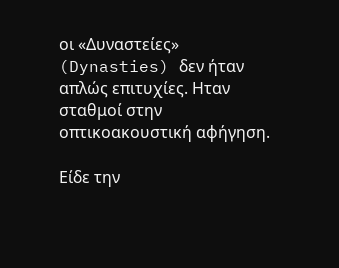οι «Δυναστείες» (Dynasties) δεν ήταν απλώς επιτυχίες. Ηταν σταθμοί στην οπτικοακουστική αφήγηση.

Είδε την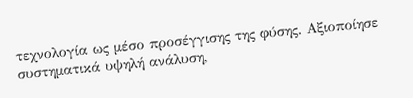τεχνολογία ως μέσο προσέγγισης της φύσης. Αξιοποίησε συστηματικά υψηλή ανάλυση,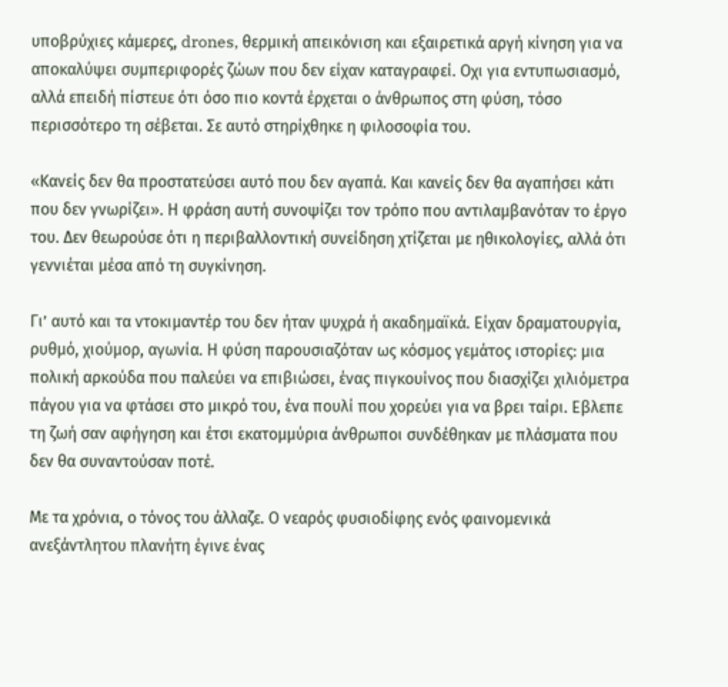υποβρύχιες κάμερες, drones, θερμική απεικόνιση και εξαιρετικά αργή κίνηση για να αποκαλύψει συμπεριφορές ζώων που δεν είχαν καταγραφεί. Οχι για εντυπωσιασμό, αλλά επειδή πίστευε ότι όσο πιο κοντά έρχεται ο άνθρωπος στη φύση, τόσο περισσότερο τη σέβεται. Σε αυτό στηρίχθηκε η φιλοσοφία του.

«Κανείς δεν θα προστατεύσει αυτό που δεν αγαπά. Και κανείς δεν θα αγαπήσει κάτι που δεν γνωρίζει». Η φράση αυτή συνοψίζει τον τρόπο που αντιλαμβανόταν το έργο του. Δεν θεωρούσε ότι η περιβαλλοντική συνείδηση χτίζεται με ηθικολογίες, αλλά ότι γεννιέται μέσα από τη συγκίνηση.

Γι’ αυτό και τα ντοκιμαντέρ του δεν ήταν ψυχρά ή ακαδημαϊκά. Είχαν δραματουργία, ρυθμό, χιούμορ, αγωνία. Η φύση παρουσιαζόταν ως κόσμος γεμάτος ιστορίες: μια πολική αρκούδα που παλεύει να επιβιώσει, ένας πιγκουίνος που διασχίζει χιλιόμετρα πάγου για να φτάσει στο μικρό του, ένα πουλί που χορεύει για να βρει ταίρι. Εβλεπε τη ζωή σαν αφήγηση και έτσι εκατομμύρια άνθρωποι συνδέθηκαν με πλάσματα που δεν θα συναντούσαν ποτέ.

Με τα χρόνια, ο τόνος του άλλαζε. Ο νεαρός φυσιοδίφης ενός φαινομενικά ανεξάντλητου πλανήτη έγινε ένας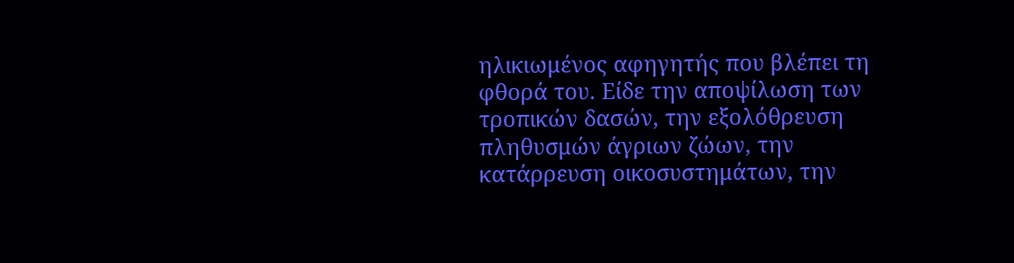ηλικιωμένος αφηγητής που βλέπει τη φθορά του. Είδε την αποψίλωση των τροπικών δασών, την εξολόθρευση πληθυσμών άγριων ζώων, την κατάρρευση οικοσυστημάτων, την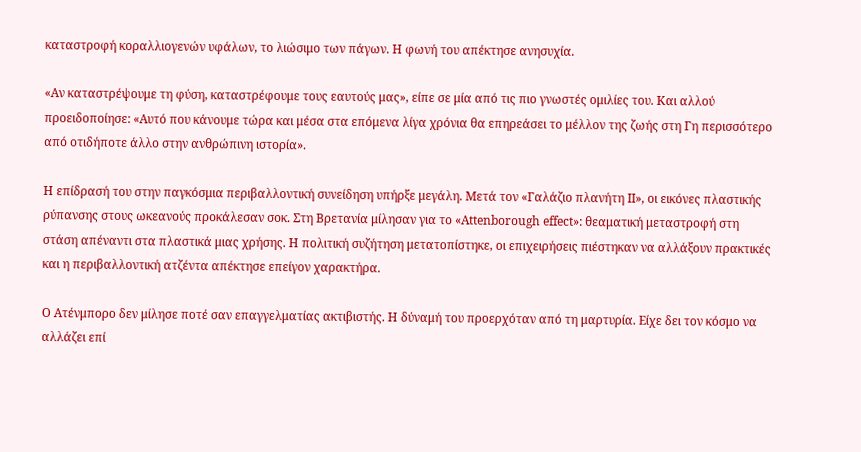καταστροφή κοραλλιογενών υφάλων, το λιώσιμο των πάγων. Η φωνή του απέκτησε ανησυχία.

«Αν καταστρέψουμε τη φύση, καταστρέφουμε τους εαυτούς μας», είπε σε μία από τις πιο γνωστές ομιλίες του. Και αλλού προειδοποίησε: «Αυτό που κάνουμε τώρα και μέσα στα επόμενα λίγα χρόνια θα επηρεάσει το μέλλον της ζωής στη Γη περισσότερο από οτιδήποτε άλλο στην ανθρώπινη ιστορία».

Η επίδρασή του στην παγκόσμια περιβαλλοντική συνείδηση υπήρξε μεγάλη. Μετά τον «Γαλάζιο πλανήτη II», οι εικόνες πλαστικής ρύπανσης στους ωκεανούς προκάλεσαν σοκ. Στη Βρετανία μίλησαν για το «Attenborough effect»: θεαματική μεταστροφή στη στάση απέναντι στα πλαστικά μιας χρήσης. Η πολιτική συζήτηση μετατοπίστηκε, οι επιχειρήσεις πιέστηκαν να αλλάξουν πρακτικές και η περιβαλλοντική ατζέντα απέκτησε επείγον χαρακτήρα.

Ο Ατένμπορο δεν μίλησε ποτέ σαν επαγγελματίας ακτιβιστής. Η δύναμή του προερχόταν από τη μαρτυρία. Είχε δει τον κόσμο να αλλάζει επί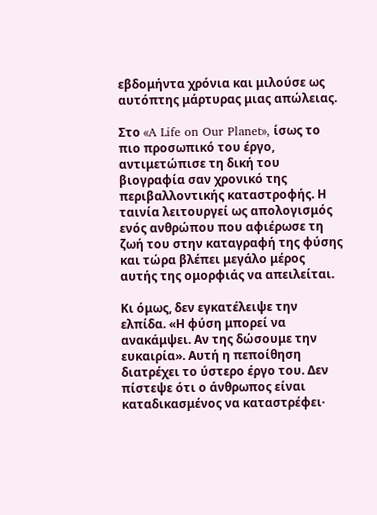εβδομήντα χρόνια και μιλούσε ως αυτόπτης μάρτυρας μιας απώλειας.

Στο «A Life on Our Planet», ίσως το πιο προσωπικό του έργο, αντιμετώπισε τη δική του βιογραφία σαν χρονικό της περιβαλλοντικής καταστροφής. Η ταινία λειτουργεί ως απολογισμός ενός ανθρώπου που αφιέρωσε τη ζωή του στην καταγραφή της φύσης και τώρα βλέπει μεγάλο μέρος αυτής της ομορφιάς να απειλείται.

Κι όμως, δεν εγκατέλειψε την ελπίδα. «Η φύση μπορεί να ανακάμψει. Αν της δώσουμε την ευκαιρία». Αυτή η πεποίθηση διατρέχει το ύστερο έργο του. Δεν πίστεψε ότι ο άνθρωπος είναι καταδικασμένος να καταστρέφει·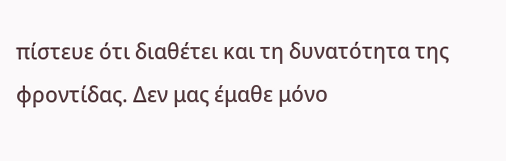πίστευε ότι διαθέτει και τη δυνατότητα της φροντίδας. Δεν μας έμαθε μόνο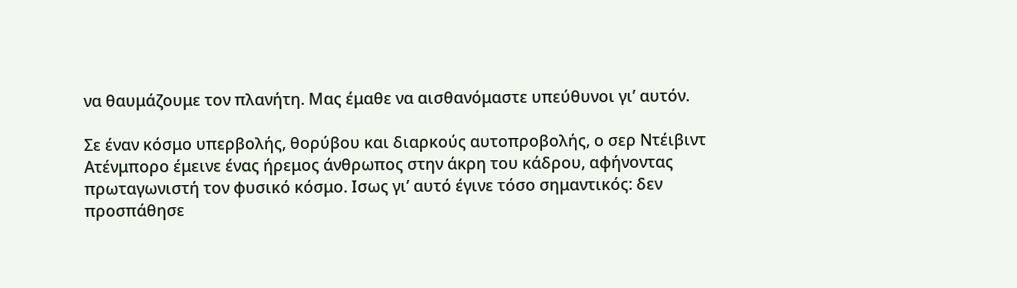να θαυμάζουμε τον πλανήτη. Μας έμαθε να αισθανόμαστε υπεύθυνοι γι’ αυτόν.

Σε έναν κόσμο υπερβολής, θορύβου και διαρκούς αυτοπροβολής, ο σερ Ντέιβιντ Ατένμπορο έμεινε ένας ήρεμος άνθρωπος στην άκρη του κάδρου, αφήνοντας πρωταγωνιστή τον φυσικό κόσμο. Ισως γι’ αυτό έγινε τόσο σημαντικός: δεν προσπάθησε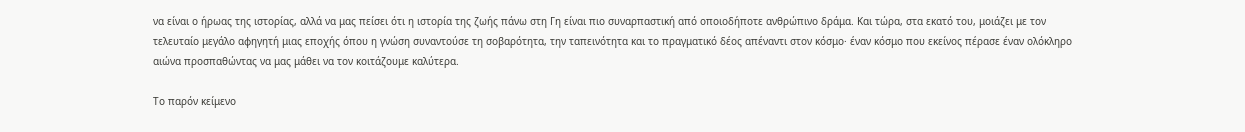να είναι ο ήρωας της ιστορίας, αλλά να μας πείσει ότι η ιστορία της ζωής πάνω στη Γη είναι πιο συναρπαστική από οποιοδήποτε ανθρώπινο δράμα. Και τώρα, στα εκατό του, μοιάζει με τον τελευταίο μεγάλο αφηγητή μιας εποχής όπου η γνώση συναντούσε τη σοβαρότητα, την ταπεινότητα και το πραγματικό δέος απέναντι στον κόσμο· έναν κόσμο που εκείνος πέρασε έναν ολόκληρο αιώνα προσπαθώντας να μας μάθει να τον κοιτάζουμε καλύτερα.

Το παρόν κείμενο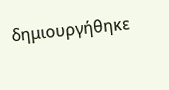δημιουργήθηκε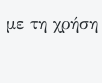με τη χρήση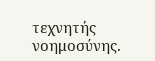τεχνητής νοημοσύνης.